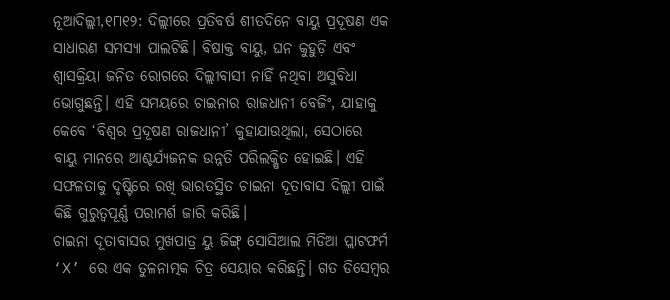ନୂଆଦିଲ୍ଲୀ,୧୮ା୧୨: ଦିଲ୍ଲୀରେ ପ୍ରତିବର୍ଷ ଶୀତଦିନେ ବାୟୁ ପ୍ରଦୂଷଣ ଏକ ସାଧାରଣ ସମସ୍ୟା ପାଲଟିଛି। ବିଷାକ୍ତ ବାୟୁ, ଘନ କୁହୁଡ଼ି ଏବଂ ଶ୍ୱାସକ୍ରିୟା ଜନିତ ରୋଗରେ ଦିଲ୍ଲୀବାସୀ ନାହିଁ ନଥିବା ଅସୁବିଧା ଭୋଗୁଛନ୍ତି। ଏହି ସମୟରେ ଚାଇନାର ରାଜଧାନୀ ବେଜିଂ, ଯାହାକୁ କେବେ ‘ବିଶ୍ୱର ପ୍ରଦୂଷଣ ରାଜଧାନୀ’ କୁହାଯାଉଥିଲା, ସେଠାରେ ବାୟୁ ମାନରେ ଆଶ୍ଚର୍ଯ୍ୟଜନକ ଉନ୍ନତି ପରିଲକ୍ଷିତ ହୋଇଛି। ଏହି ସଫଳତାକୁ ଦୃଷ୍ଟିରେ ରଖି ଭାରତସ୍ଥିତ ଚାଇନା ଦୂତାବାସ ଦିଲ୍ଲୀ ପାଇଁ କିଛି ଗୁରୁତ୍ୱପୂର୍ଣ୍ଣ ପରାମର୍ଶ ଜାରି କରିଛି।
ଚାଇନା ଦୂତାବାସର ମୁଖପାତ୍ର ୟୁ ଜିଙ୍ଗ୍ ସୋସିଆଲ ମିଡିଆ ପ୍ଲାଟଫର୍ମ ‘X’ ରେ ଏକ ତୁଳନାତ୍ମକ ଚିତ୍ର ସେୟାର କରିଛନ୍ତି। ଗତ ଡିସେମ୍ବର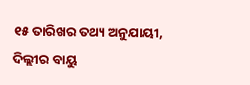୧୫ ତାରିଖର ତଥ୍ୟ ଅନୁଯାୟୀ, ଦିଲ୍ଲୀର ବାୟୁ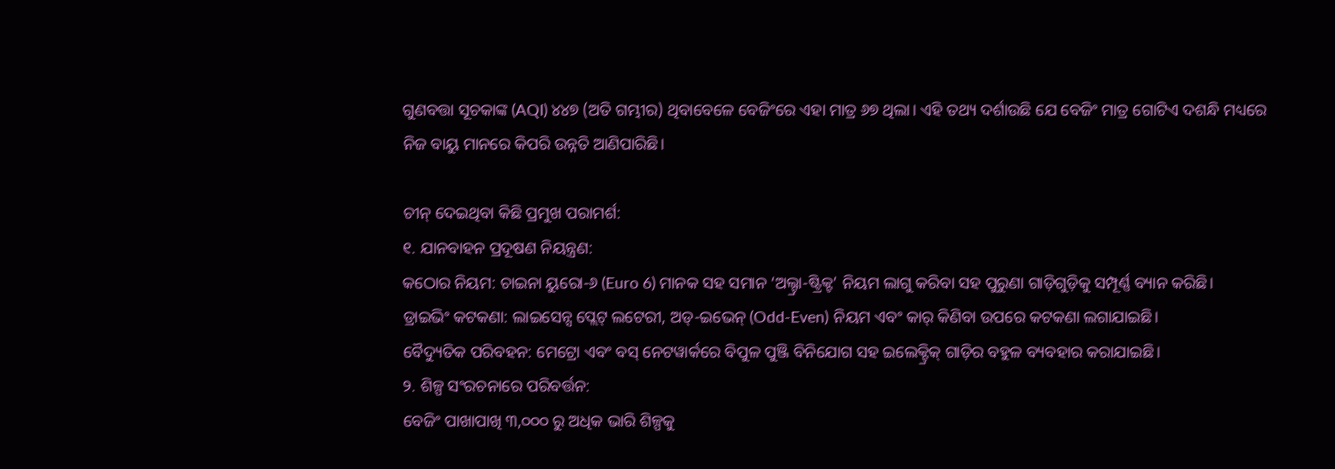ଗୁଣବତ୍ତା ସୂଚକାଙ୍କ (AQI) ୪୪୭ (ଅତି ଗମ୍ଭୀର) ଥିବାବେଳେ ବେଜିଂରେ ଏହା ମାତ୍ର ୬୭ ଥିଲା। ଏହି ତଥ୍ୟ ଦର୍ଶାଉଛି ଯେ ବେଜିଂ ମାତ୍ର ଗୋଟିଏ ଦଶନ୍ଧି ମଧ୍ୟରେ ନିଜ ବାୟୁ ମାନରେ କିପରି ଉନ୍ନତି ଆଣିପାରିଛି।

ଚୀନ୍ ଦେଇଥିବା କିଛି ପ୍ରମୁଖ ପରାମର୍ଶ:
୧. ଯାନବାହନ ପ୍ରଦୂଷଣ ନିୟନ୍ତ୍ରଣ:
କଠୋର ନିୟମ: ଚାଇନା ୟୁରୋ-୬ (Euro 6) ମାନକ ସହ ସମାନ ‘ଅଲ୍ଟ୍ରା-ଷ୍ଟ୍ରିକ୍ଟ’ ନିୟମ ଲାଗୁ କରିବା ସହ ପୁରୁଣା ଗାଡ଼ିଗୁଡ଼ିକୁ ସମ୍ପୂର୍ଣ୍ଣ ବ୍ୟାନ କରିଛି।
ଡ୍ରାଇଭିଂ କଟକଣା: ଲାଇସେନ୍ସ ପ୍ଲେଟ୍ ଲଟେରୀ, ଅଡ୍-ଇଭେନ୍ (Odd-Even) ନିୟମ ଏବଂ କାର୍ କିଣିବା ଉପରେ କଟକଣା ଲଗାଯାଇଛି।
ବୈଦ୍ୟୁତିକ ପରିବହନ: ମେଟ୍ରୋ ଏବଂ ବସ୍ ନେଟୱାର୍କରେ ବିପୁଳ ପୁଞ୍ଜି ବିନିଯୋଗ ସହ ଇଲେକ୍ଟ୍ରିକ୍ ଗାଡ଼ିର ବହୁଳ ବ୍ୟବହାର କରାଯାଇଛି।
୨. ଶିଳ୍ପ ସଂରଚନାରେ ପରିବର୍ତ୍ତନ:
ବେଜିଂ ପାଖାପାଖି ୩,୦୦୦ ରୁ ଅଧିକ ଭାରି ଶିଳ୍ପକୁ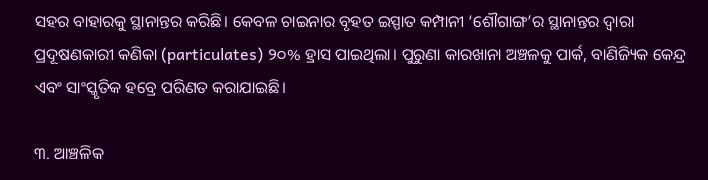ସହର ବାହାରକୁ ସ୍ଥାନାନ୍ତର କରିଛି। କେବଳ ଚାଇନାର ବୃହତ ଇସ୍ପାତ କମ୍ପାନୀ ‘ଶୌଗାଙ୍ଗ’ର ସ୍ଥାନାନ୍ତର ଦ୍ୱାରା ପ୍ରଦୂଷଣକାରୀ କଣିକା (particulates) ୨୦% ହ୍ରାସ ପାଇଥିଲା। ପୁରୁଣା କାରଖାନା ଅଞ୍ଚଳକୁ ପାର୍କ, ବାଣିଜ୍ୟିକ କେନ୍ଦ୍ର ଏବଂ ସାଂସ୍କୃତିକ ହବ୍ରେ ପରିଣତ କରାଯାଇଛି।

୩. ଆଞ୍ଚଳିକ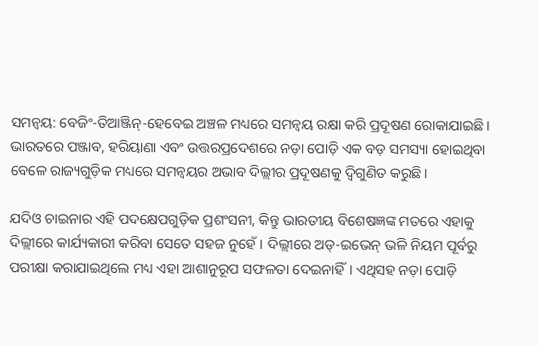ସମନ୍ୱୟ: ବେଜିଂ-ତିଆଞ୍ଜିନ୍-ହେବେଇ ଅଞ୍ଚଳ ମଧ୍ୟରେ ସମନ୍ୱୟ ରକ୍ଷା କରି ପ୍ରଦୂଷଣ ରୋକାଯାଇଛି। ଭାରତରେ ପଞ୍ଜାବ, ହରିୟାଣା ଏବଂ ଉତ୍ତରପ୍ରଦେଶରେ ନଡ଼ା ପୋଡ଼ି ଏକ ବଡ଼ ସମସ୍ୟା ହୋଇଥିବା ବେଳେ ରାଜ୍ୟଗୁଡ଼ିକ ମଧ୍ୟରେ ସମନ୍ୱୟର ଅଭାବ ଦିଲ୍ଲୀର ପ୍ରଦୂଷଣକୁ ଦ୍ୱିଗୁଣିତ କରୁଛି।

ଯଦିଓ ଚାଇନାର ଏହି ପଦକ୍ଷେପଗୁଡ଼ିକ ପ୍ରଶଂସନୀ, କିନ୍ତୁ ଭାରତୀୟ ବିଶେଷଜ୍ଞଙ୍କ ମତରେ ଏହାକୁ ଦିଲ୍ଲୀରେ କାର୍ଯ୍ୟକାରୀ କରିବା ସେତେ ସହଜ ନୁହେଁ। ଦିଲ୍ଲୀରେ ଅଡ୍-ଇଭେନ୍ ଭଳି ନିୟମ ପୂର୍ବରୁ ପରୀକ୍ଷା କରାଯାଇଥିଲେ ମଧ୍ୟ ଏହା ଆଶାନୁରୂପ ସଫଳତା ଦେଇନାହିଁ। ଏଥିସହ ନଡ଼ା ପୋଡ଼ି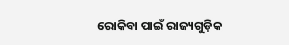ରୋକିବା ପାଇଁ ରାଜ୍ୟଗୁଡ଼ିକ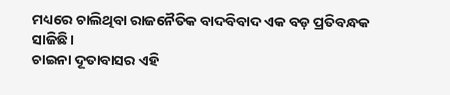ମଧ୍ୟରେ ଚାଲିଥିବା ରାଜନୈତିକ ବାଦବିବାଦ ଏକ ବଡ଼ ପ୍ରତିବନ୍ଧକ ସାଜିଛି।
ଚାଇନା ଦୂତାବାସର ଏହି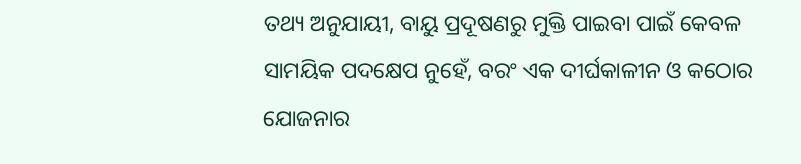ତଥ୍ୟ ଅନୁଯାୟୀ, ବାୟୁ ପ୍ରଦୂଷଣରୁ ମୁକ୍ତି ପାଇବା ପାଇଁ କେବଳ ସାମୟିକ ପଦକ୍ଷେପ ନୁହେଁ, ବରଂ ଏକ ଦୀର୍ଘକାଳୀନ ଓ କଠୋର ଯୋଜନାର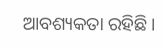ଆବଶ୍ୟକତା ରହିଛି।